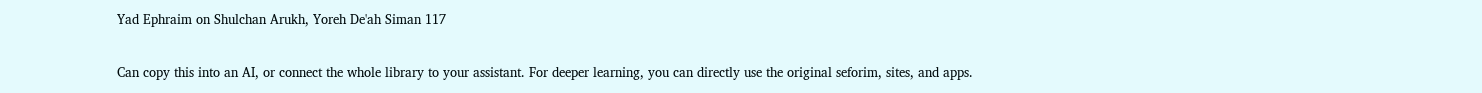Yad Ephraim on Shulchan Arukh, Yoreh De'ah Siman 117

Can copy this into an AI, or connect the whole library to your assistant. For deeper learning, you can directly use the original seforim, sites, and apps.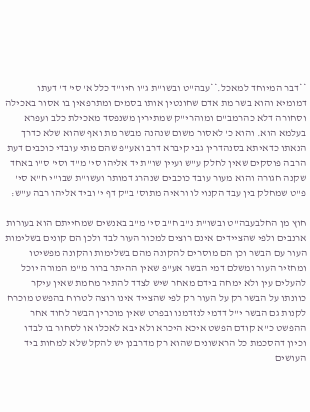**דבר המיוחד למאכל.**עבה"ט ובשו"ת ג"ו חיו"ד כלל א' סי' ד' דעתו דמומיא והוא בשר מת אדם שחונטין אותו בסמים ומתרפאין בו אסור באכילה וסחורה דלא כהרמב"ם ומוהרי"ק שמתירין משנפסד מאכילת כלב ועפרא בעלמא הוא. והוא כ' לאסור משום שנהנה מבשר מת ואף שהוא שלא כדרך הנאתו כדאיתא בסנהדרין גבי קיברא דרב ואע"פ שהם מתי עובדי כוכבים דעת הרבה פוסקים שאין לחלק ע"ש ועיין שו"ת יד אליהו סי' מ"ד וסי' ס"ו באחד שקנה חגורה והוא מעור עובד כוכבים שנהרג דמותר ועשו"ת שבו"י ח"א סי' פ"ט שמחלק בין עבד הקנוי לו וראיה מתוס' ב"ק דף י' וביד אליהו רבה ע"ש:

חוץ מן החלבעבה"ט ובשו"ת נ"ב ח"ב סי' מ"ב באנשים שמחייתם הוא בעורות ארנבים ולפי שהציידים אינם רוצים למכור העור לבד ולכן הם קונים בשלימות העור עם הבשר וכן הם מוסרים להקונה מהם בשלימות והקונה מפשיטו ומחזיר העור ומשלם דמי הבשר אע"פ שאין ההיתר ברור מ"מ המורה יוכל להעלים עין ולא ימחה בידם מאחר שיש לצדד להתיר מחמת שאין עיקר כוונתו על הבשר רק על העור רק לפי שהצייד אינו רוצה לטרוח בהפשט מוכרח לקנות גם הבשר י"ל דדמי לנזדמנו ובפרט שאין מוכרין הבשר לחוד אחר ההפשט כ"א קודם הפשט איכא היכרא ולא יבא לאכלו או לסחור בו לבדו וכיון דהסכמת כל הראשונים שהוא רק מדרבנן יש להקל שלא למחות ביד העושים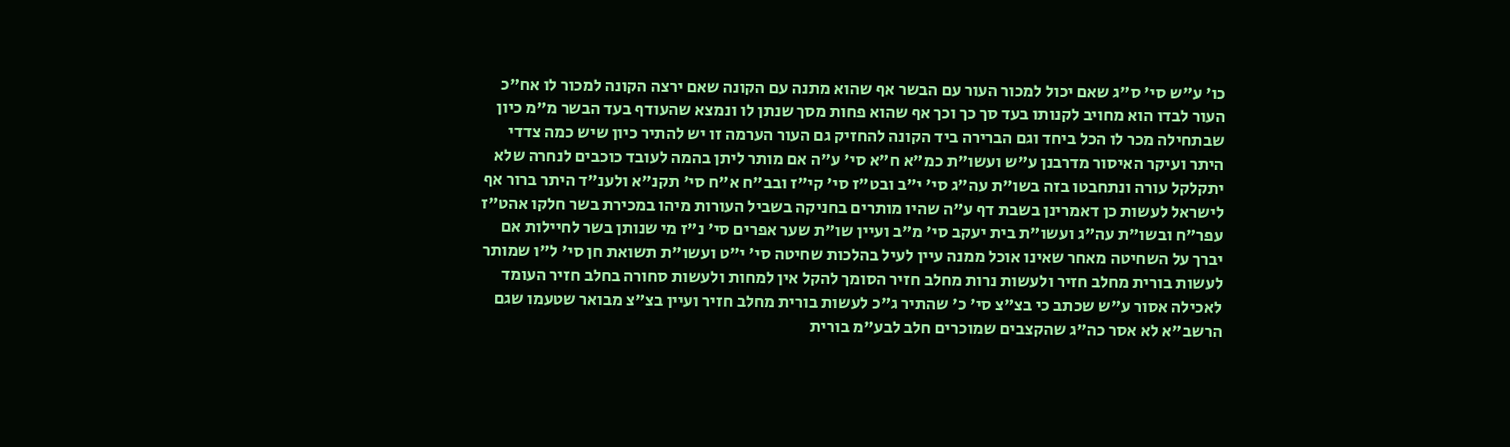כו' ע"ש סי' ס"ג שאם יכול למכור העור עם הבשר אף שהוא מתנה עם הקונה שאם ירצה הקונה למכור לו אח"כ העור לבדו הוא מחויב לקנותו בעד סך כך וכך אף שהוא פחות מסך שנתן לו ונמצא שהעודף בעד הבשר מ"מ כיון שבתחילה מכר לו הכל ביחד וגם הברירה ביד הקונה להחזיק גם העור הערמה זו יש להתיר כיון שיש כמה צדדי היתר ועיקר האיסור מדרבנן ע"ש ועשו"ת כמ"א ח"א סי' ע"ה אם מותר ליתן בהמה לעובד כוכבים לנחרה שלא יתקלקל עורה ונתחבטו בזה בשו"ת עה"ג סי' י"ב ובט"ז סי' קי"ז ובב"ח א"ח סי' תקנ"א ולענ"ד היתר ברור אף לישראל לעשות כן דאמרינן בשבת דף ע"ה שהיו מותרים בחניקה בשביל העורות מיהו במכירת בשר חלקו אהט"ז עפר"ח ובשו"ת עה"ג ועשו"ת בית יעקב סי' מ"ב ועיין שו"ת שער אפרים סי' נ"ז מי שנותן בשר לחיילות אם יברך על השחיטה מאחר שאינו אוכל ממנה עיין לעיל בהלכות שחיטה סי' י"ט ועשו"ת תשואת חן סי' ל"ו שמותר לעשות בורית מחלב חזיר ולעשות נרות מחלב חזיר הסומך להקל אין למחות ולעשות סחורה בחלב חזיר העומד לאכילה אסור ע"ש שכתב כי בצ"צ סי' כ' שהתיר ג"כ לעשות בורית מחלב חזיר ועיין בצ"צ מבואר שטעמו שגם הרשב"א לא אסר כה"ג שהקצבים שמוכרים חלב לבע"מ בורית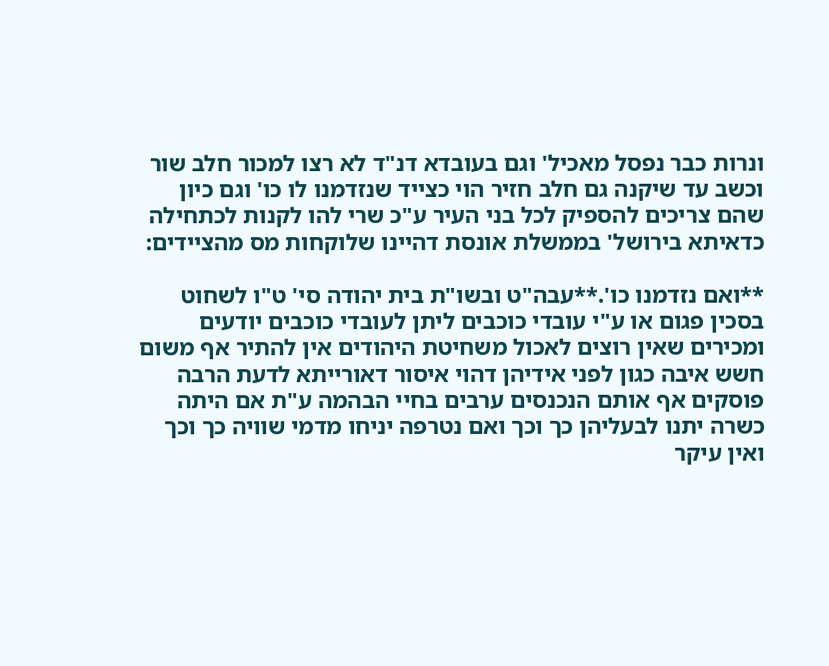ונרות כבר נפסל מאכיל' וגם בעובדא דנ"ד לא רצו למכור חלב שור וכשב עד שיקנה גם חלב חזיר הוי כצייד שנזדמנו לו כו' וגם כיון שהם צריכים להספיק לכל בני העיר ע"כ שרי להו לקנות לכתחילה כדאיתא בירושל' בממשלת אונסת דהיינו שלוקחות מס מהציידים:

**ואם נזדמנו כו'.**עבה"ט ובשו"ת בית יהודה סי' ט"ו לשחוט בסכין פגום או ע"י עובדי כוכבים ליתן לעובדי כוכבים יודעים ומכירים שאין רוצים לאכול משחיטת היהודים אין להתיר אף משום חשש איבה כגון לפני אידיהן דהוי איסור דאורייתא לדעת הרבה פוסקים אף אותם הנכנסים ערבים בחיי הבהמה ע"ת אם היתה כשרה יתנו לבעליהן כך וכך ואם נטרפה יניחו מדמי שוויה כך וכך ואין עיקר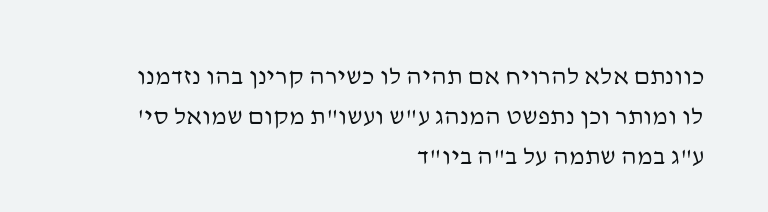כוונתם אלא להרויח אם תהיה לו כשירה קרינן בהו נזדמנו לו ומותר וכן נתפשט המנהג ע"ש ועשו"ת מקום שמואל סי' ע"ג במה שתמה על ב"ה ביו"ד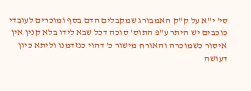סי' י"א על ק"ק האמבורג שמקבלים הדם בסף ומוכרים לעובדי כוכבים יש היתר ע"פ התוס' סוכה דכל שבא לידו בלא קנין אין איסור כשמוכרה והאורח מישור כ' דהוי כנזדמנו וליתא כיון דעושה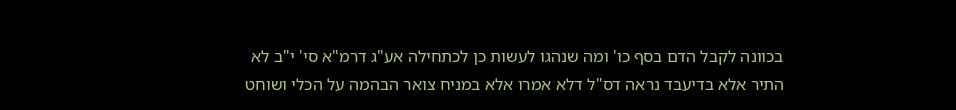בכוונה לקבל הדם בסף כו' ומה שנהגו לעשות כן לכתחילה אע"ג דרמ"א סי' י"ב לא התיר אלא בדיעבד נראה דס"ל דלא אמרו אלא במניח צואר הבהמה על הכלי ושוחט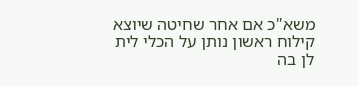משא"כ אם אחר שחיטה שיוצא קילוח ראשון נותן על הכלי לית לן בה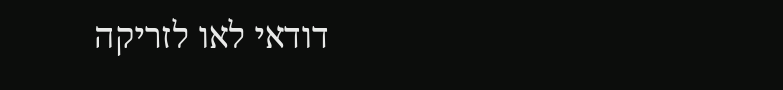דודאי לאו לזריקה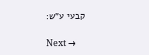קבעי ע"ש:

Next →